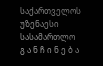საქართველოს უზენაესი სასამართლო
გ ა ნ ჩ ი ნ ე ბ ა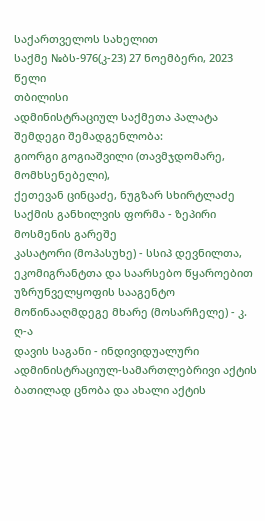საქართველოს სახელით
საქმე №ბს-976(კ-23) 27 ნოემბერი, 2023 წელი
თბილისი
ადმინისტრაციულ საქმეთა პალატა
შემდეგი შემადგენლობა:
გიორგი გოგიაშვილი (თავმჯდომარე, მომხსენებელი),
ქეთევან ცინცაძე, ნუგზარ სხირტლაძე
საქმის განხილვის ფორმა - ზეპირი მოსმენის გარეშე
კასატორი (მოპასუხე) - სსიპ დევნილთა, ეკომიგრანტთა და საარსებო წყაროებით უზრუნველყოფის სააგენტო
მოწინააღმდეგე მხარე (მოსარჩელე) - კ. ღ-ა
დავის საგანი - ინდივიდუალური ადმინისტრაციულ-სამართლებრივი აქტის ბათილად ცნობა და ახალი აქტის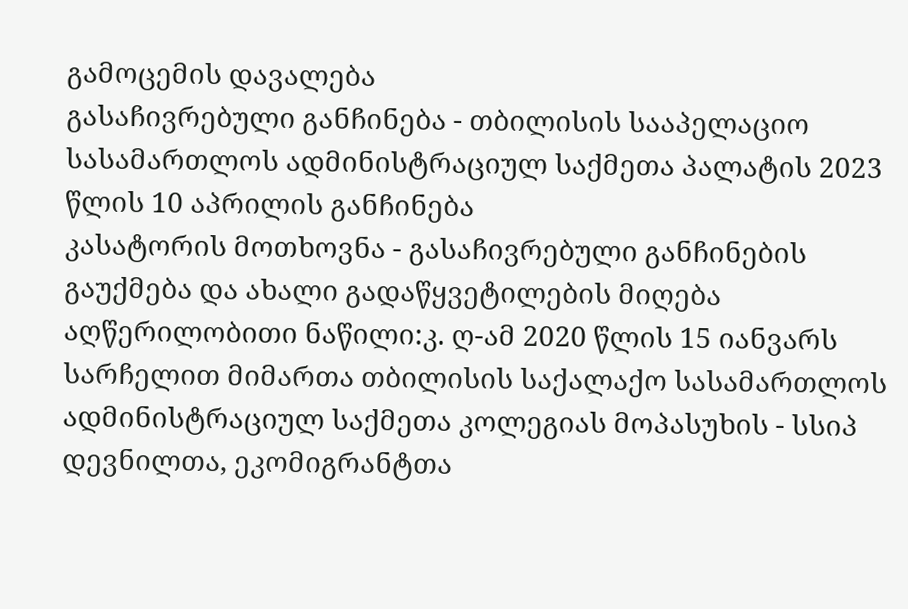გამოცემის დავალება
გასაჩივრებული განჩინება - თბილისის სააპელაციო სასამართლოს ადმინისტრაციულ საქმეთა პალატის 2023 წლის 10 აპრილის განჩინება
კასატორის მოთხოვნა - გასაჩივრებული განჩინების გაუქმება და ახალი გადაწყვეტილების მიღება
აღწერილობითი ნაწილი:კ. ღ-ამ 2020 წლის 15 იანვარს სარჩელით მიმართა თბილისის საქალაქო სასამართლოს ადმინისტრაციულ საქმეთა კოლეგიას მოპასუხის - სსიპ დევნილთა, ეკომიგრანტთა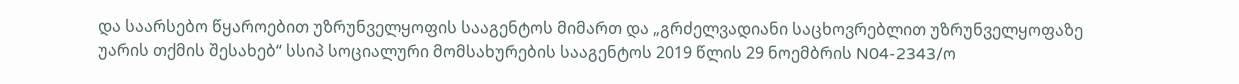და საარსებო წყაროებით უზრუნველყოფის სააგენტოს მიმართ და „გრძელვადიანი საცხოვრებლით უზრუნველყოფაზე უარის თქმის შესახებ“ სსიპ სოციალური მომსახურების სააგენტოს 2019 წლის 29 ნოემბრის N04-2343/ო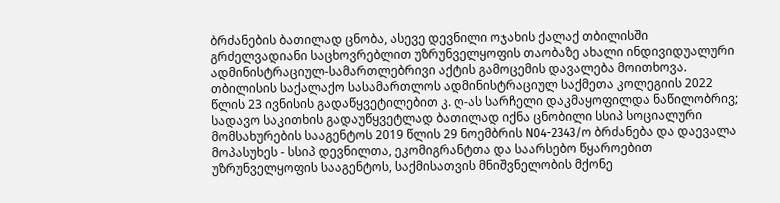ბრძანების ბათილად ცნობა, ასევე დევნილი ოჯახის ქალაქ თბილისში გრძელვადიანი საცხოვრებლით უზრუნველყოფის თაობაზე ახალი ინდივიდუალური ადმინისტრაციულ-სამართლებრივი აქტის გამოცემის დავალება მოითხოვა.
თბილისის საქალაქო სასამართლოს ადმინისტრაციულ საქმეთა კოლეგიის 2022 წლის 23 ივნისის გადაწყვეტილებით კ. ღ-ას სარჩელი დაკმაყოფილდა ნაწილობრივ; სადავო საკითხის გადაუწყვეტლად ბათილად იქნა ცნობილი სსიპ სოციალური მომსახურების სააგენტოს 2019 წლის 29 ნოემბრის N04-2343/ო ბრძანება და დაევალა მოპასუხეს - სსიპ დევნილთა, ეკომიგრანტთა და საარსებო წყაროებით უზრუნველყოფის სააგენტოს, საქმისათვის მნიშვნელობის მქონე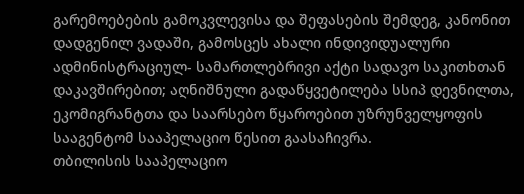გარემოებების გამოკვლევისა და შეფასების შემდეგ, კანონით დადგენილ ვადაში, გამოსცეს ახალი ინდივიდუალური ადმინისტრაციულ- სამართლებრივი აქტი სადავო საკითხთან დაკავშირებით; აღნიშნული გადაწყვეტილება სსიპ დევნილთა, ეკომიგრანტთა და საარსებო წყაროებით უზრუნველყოფის სააგენტომ სააპელაციო წესით გაასაჩივრა.
თბილისის სააპელაციო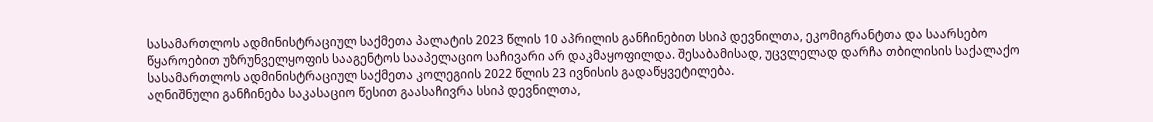სასამართლოს ადმინისტრაციულ საქმეთა პალატის 2023 წლის 10 აპრილის განჩინებით სსიპ დევნილთა, ეკომიგრანტთა და საარსებო წყაროებით უზრუნველყოფის სააგენტოს სააპელაციო საჩივარი არ დაკმაყოფილდა. შესაბამისად, უცვლელად დარჩა თბილისის საქალაქო სასამართლოს ადმინისტრაციულ საქმეთა კოლეგიის 2022 წლის 23 ივნისის გადაწყვეტილება.
აღნიშნული განჩინება საკასაციო წესით გაასაჩივრა სსიპ დევნილთა,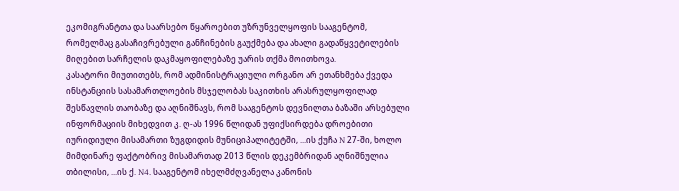ეკომიგრანტთა და საარსებო წყაროებით უზრუნველყოფის სააგენტომ, რომელმაც გასაჩივრებული განჩინების გაუქმება და ახალი გადაწყვეტილების მიღებით სარჩელის დაკმაყოფილებაზე უარის თქმა მოითხოვა.
კასატორი მიუთითებს, რომ ადმინისტრაციული ორგანო არ ეთანხმება ქვედა ინსტანციის სასამართლოების მსჯელობას საკითხის არასრულყოფილად შესწავლის თაობაზე და აღნიშნავს, რომ სააგენტოს დევნილთა ბაზაში არსებული ინფორმაციის მიხედვით კ. ღ-ას 1996 წლიდან უფიქსირდება დროებითი იურიდიული მისამართი ზუგდიდის მუნიციპალიტეტში, ...ის ქუჩა N 27-ში, ხოლო მიმდინარე ფაქტობრივ მისამართად 2013 წლის დეკემბრიდან აღნიშნულია თბილისი, ...ის ქ. N4. სააგენტომ იხელმძღვანელა კანონის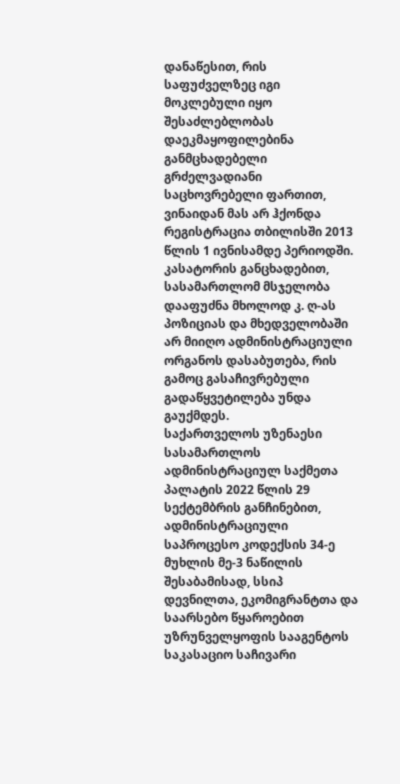დანაწესით, რის საფუძველზეც იგი მოკლებული იყო შესაძლებლობას დაეკმაყოფილებინა განმცხადებელი გრძელვადიანი საცხოვრებელი ფართით, ვინაიდან მას არ ჰქონდა რეგისტრაცია თბილისში 2013 წლის 1 ივნისამდე პერიოდში. კასატორის განცხადებით, სასამართლომ მსჯელობა დააფუძნა მხოლოდ კ. ღ-ას პოზიციას და მხედველობაში არ მიიღო ადმინისტრაციული ორგანოს დასაბუთება, რის გამოც გასაჩივრებული გადაწყვეტილება უნდა გაუქმდეს.
საქართველოს უზენაესი სასამართლოს ადმინისტრაციულ საქმეთა პალატის 2022 წლის 29 სექტემბრის განჩინებით, ადმინისტრაციული საპროცესო კოდექსის 34-ე მუხლის მე-3 ნაწილის შესაბამისად, სსიპ დევნილთა, ეკომიგრანტთა და საარსებო წყაროებით უზრუნველყოფის სააგენტოს საკასაციო საჩივარი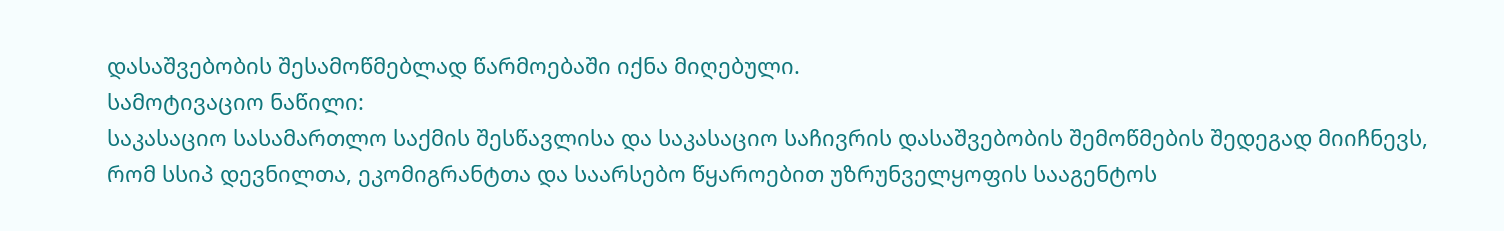დასაშვებობის შესამოწმებლად წარმოებაში იქნა მიღებული.
სამოტივაციო ნაწილი:
საკასაციო სასამართლო საქმის შესწავლისა და საკასაციო საჩივრის დასაშვებობის შემოწმების შედეგად მიიჩნევს, რომ სსიპ დევნილთა, ეკომიგრანტთა და საარსებო წყაროებით უზრუნველყოფის სააგენტოს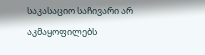საკასაციო საჩივარი არ აკმაყოფილებს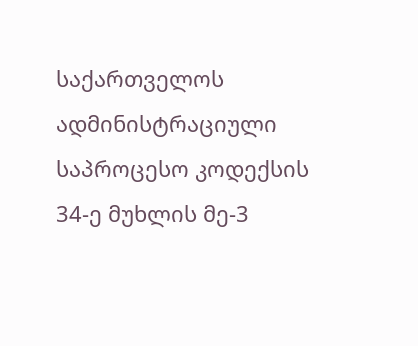საქართველოს ადმინისტრაციული საპროცესო კოდექსის 34-ე მუხლის მე-3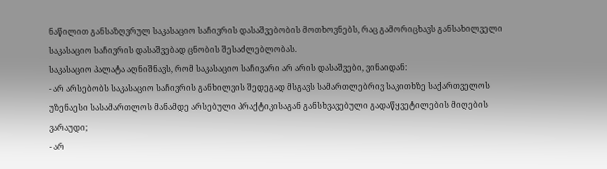ნაწილით განსაზღვრულ საკასაციო საჩივრის დასაშვებობის მოთხოვნებს, რაც გამორიცხავს განსახილველი საკასაციო საჩივრის დასაშვებად ცნობის შესაძლებლობას.
საკასაციო პალატა აღნიშნავს, რომ საკასაციო საჩივარი არ არის დასაშვები, ვინაიდან:
- არ არსებობს საკასაციო საჩივრის განხილვის შედეგად მსგავს სამართლებრივ საკითხზე საქართველოს უზენაესი სასამართლოს მანამდე არსებული პრაქტიკისაგან განსხვავებული გადაწყვეტილების მიღების ვარაუდი;
- არ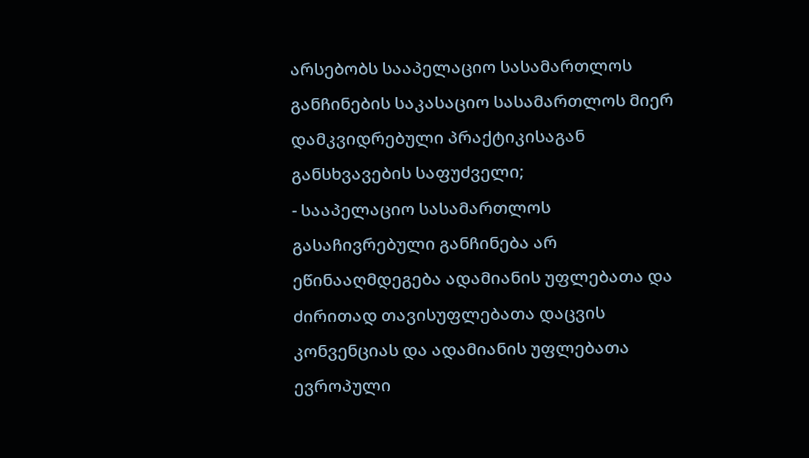არსებობს სააპელაციო სასამართლოს განჩინების საკასაციო სასამართლოს მიერ დამკვიდრებული პრაქტიკისაგან განსხვავების საფუძველი;
- სააპელაციო სასამართლოს გასაჩივრებული განჩინება არ ეწინააღმდეგება ადამიანის უფლებათა და ძირითად თავისუფლებათა დაცვის კონვენციას და ადამიანის უფლებათა ევროპული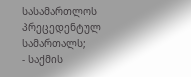სასამართლოს პრეცედენტულ სამართალს;
- საქმის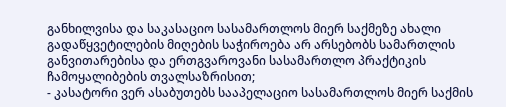განხილვისა და საკასაციო სასამართლოს მიერ საქმეზე ახალი გადაწყვეტილების მიღების საჭიროება არ არსებობს სამართლის განვითარებისა და ერთგვაროვანი სასამართლო პრაქტიკის ჩამოყალიბების თვალსაზრისით;
- კასატორი ვერ ასაბუთებს სააპელაციო სასამართლოს მიერ საქმის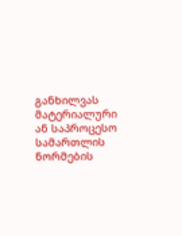განხილვას მატერიალური ან საპროცესო სამართლის ნორმების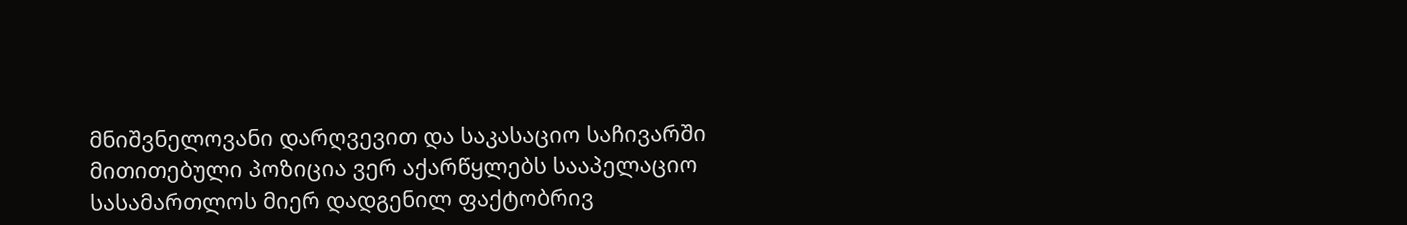მნიშვნელოვანი დარღვევით და საკასაციო საჩივარში მითითებული პოზიცია ვერ აქარწყლებს სააპელაციო სასამართლოს მიერ დადგენილ ფაქტობრივ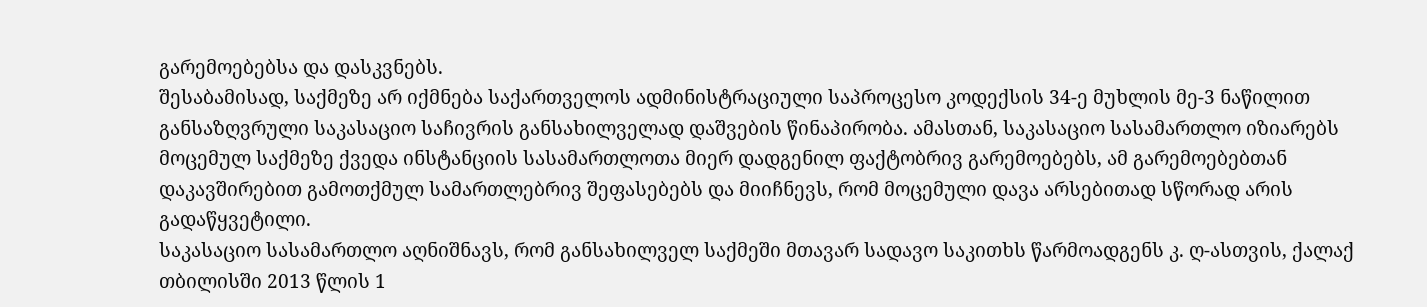გარემოებებსა და დასკვნებს.
შესაბამისად, საქმეზე არ იქმნება საქართველოს ადმინისტრაციული საპროცესო კოდექსის 34-ე მუხლის მე-3 ნაწილით განსაზღვრული საკასაციო საჩივრის განსახილველად დაშვების წინაპირობა. ამასთან, საკასაციო სასამართლო იზიარებს მოცემულ საქმეზე ქვედა ინსტანციის სასამართლოთა მიერ დადგენილ ფაქტობრივ გარემოებებს, ამ გარემოებებთან დაკავშირებით გამოთქმულ სამართლებრივ შეფასებებს და მიიჩნევს, რომ მოცემული დავა არსებითად სწორად არის გადაწყვეტილი.
საკასაციო სასამართლო აღნიშნავს, რომ განსახილველ საქმეში მთავარ სადავო საკითხს წარმოადგენს კ. ღ-ასთვის, ქალაქ თბილისში 2013 წლის 1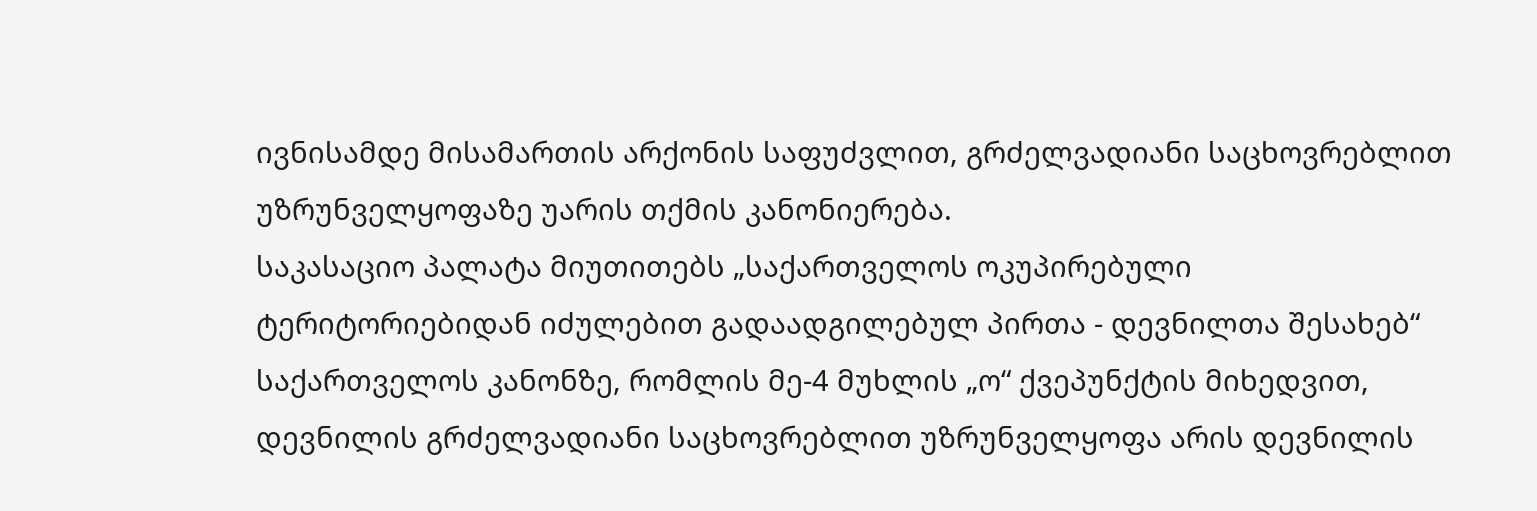ივნისამდე მისამართის არქონის საფუძვლით, გრძელვადიანი საცხოვრებლით უზრუნველყოფაზე უარის თქმის კანონიერება.
საკასაციო პალატა მიუთითებს „საქართველოს ოკუპირებული ტერიტორიებიდან იძულებით გადაადგილებულ პირთა - დევნილთა შესახებ“ საქართველოს კანონზე, რომლის მე-4 მუხლის „ო“ ქვეპუნქტის მიხედვით, დევნილის გრძელვადიანი საცხოვრებლით უზრუნველყოფა არის დევნილის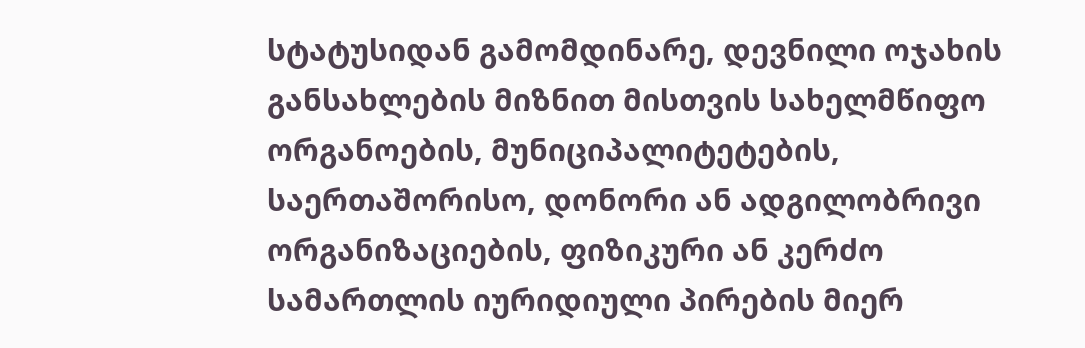სტატუსიდან გამომდინარე, დევნილი ოჯახის განსახლების მიზნით მისთვის სახელმწიფო ორგანოების, მუნიციპალიტეტების, საერთაშორისო, დონორი ან ადგილობრივი ორგანიზაციების, ფიზიკური ან კერძო სამართლის იურიდიული პირების მიერ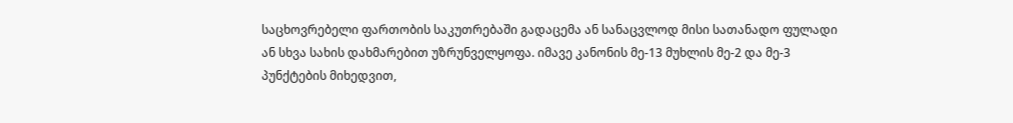საცხოვრებელი ფართობის საკუთრებაში გადაცემა ან სანაცვლოდ მისი სათანადო ფულადი ან სხვა სახის დახმარებით უზრუნველყოფა. იმავე კანონის მე-13 მუხლის მე-2 და მე-3 პუნქტების მიხედვით,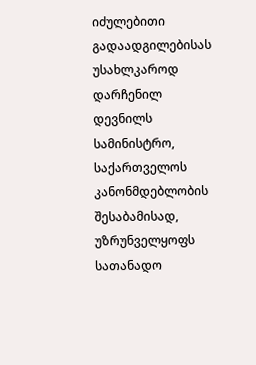იძულებითი გადაადგილებისას უსახლკაროდ დარჩენილ დევნილს სამინისტრო, საქართველოს კანონმდებლობის შესაბამისად, უზრუნველყოფს სათანადო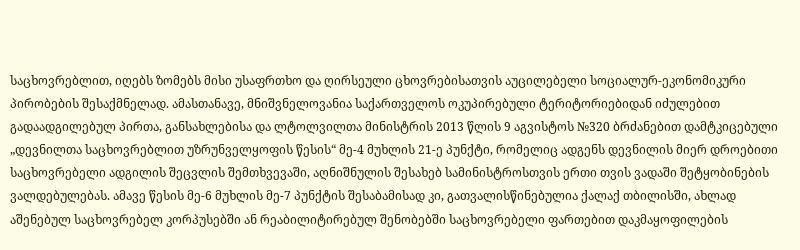საცხოვრებლით, იღებს ზომებს მისი უსაფრთხო და ღირსეული ცხოვრებისათვის აუცილებელი სოციალურ-ეკონომიკური პირობების შესაქმნელად. ამასთანავე, მნიშვნელოვანია საქართველოს ოკუპირებული ტერიტორიებიდან იძულებით გადაადგილებულ პირთა, განსახლებისა და ლტოლვილთა მინისტრის 2013 წლის 9 აგვისტოს №320 ბრძანებით დამტკიცებული „დევნილთა საცხოვრებლით უზრუნველყოფის წესის“ მე-4 მუხლის 21-ე პუნქტი, რომელიც ადგენს დევნილის მიერ დროებითი საცხოვრებელი ადგილის შეცვლის შემთხვევაში, აღნიშნულის შესახებ სამინისტროსთვის ერთი თვის ვადაში შეტყობინების ვალდებულებას. ამავე წესის მე-6 მუხლის მე-7 პუნქტის შესაბამისად კი, გათვალისწინებულია ქალაქ თბილისში, ახლად აშენებულ საცხოვრებელ კორპუსებში ან რეაბილიტირებულ შენობებში საცხოვრებელი ფართებით დაკმაყოფილების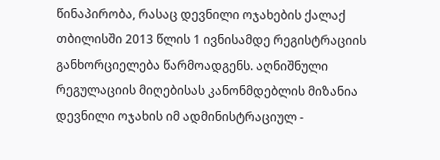წინაპირობა, რასაც დევნილი ოჯახების ქალაქ თბილისში 2013 წლის 1 ივნისამდე რეგისტრაციის განხორციელება წარმოადგენს. აღნიშნული რეგულაციის მიღებისას კანონმდებლის მიზანია დევნილი ოჯახის იმ ადმინისტრაციულ -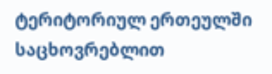ტერიტორიულ ერთეულში საცხოვრებლით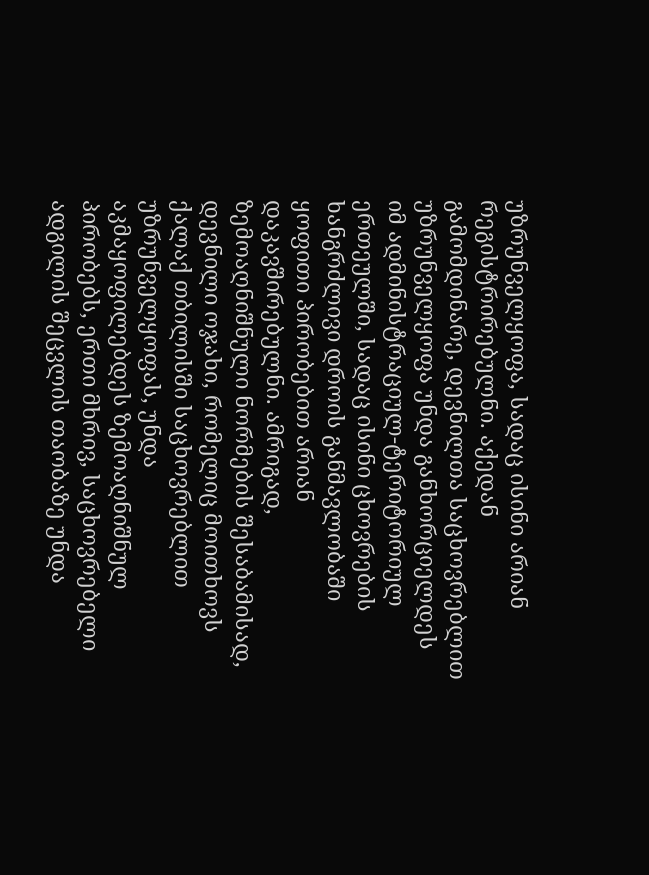უზრუნველყოფა, სადაც ისინი არიან რეგისტრირებულნი. აქედან გამომდინარე, დევნილთა საცხოვრებლით უზრუნველყოფა უნდა განხორციელდეს იმ ადმინისტრაციულ-ტერიტორიულ ერთეულში, სადაც ისინი ცხოვრების ხანგრძლივი დროის განმავლობაში ყოფითი პირობებით არიან დაკავშირებულნი. ამრიგად, ზემოაღნიშნული ნორმების შესაბამისად, დევნილი ოჯახი, რომელიც მოითხოვს ქალაქ თბილისში საცხოვრებლით უზრუნველყოფას, უნდა აკმაყოფილებდეს ზემოაღნიშნულ პირობებს, ერთი მხრივ, საცხოვრებელი ადგილის შეცვლის თაობაზე უნდა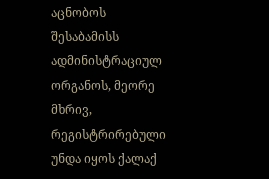აცნობოს შესაბამისს ადმინისტრაციულ ორგანოს, მეორე მხრივ, რეგისტრირებული უნდა იყოს ქალაქ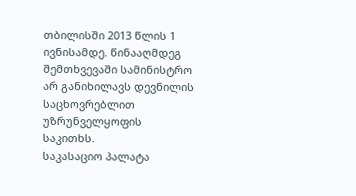თბილისში 2013 წლის 1 ივნისამდე. წინააღმდეგ შემთხვევაში სამინისტრო არ განიხილავს დევნილის საცხოვრებლით უზრუნველყოფის საკითხს.
საკასაციო პალატა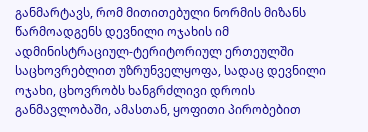განმარტავს, რომ მითითებული ნორმის მიზანს წარმოადგენს დევნილი ოჯახის იმ ადმინისტრაციულ-ტერიტორიულ ერთეულში საცხოვრებლით უზრუნველყოფა, სადაც დევნილი ოჯახი, ცხოვრობს ხანგრძლივი დროის განმავლობაში, ამასთან, ყოფითი პირობებით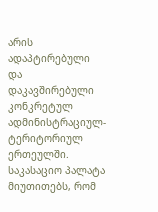არის ადაპტირებული და დაკავშირებული კონკრეტულ ადმინისტრაციულ-ტერიტორიულ ერთეულში. საკასაციო პალატა მიუთითებს, რომ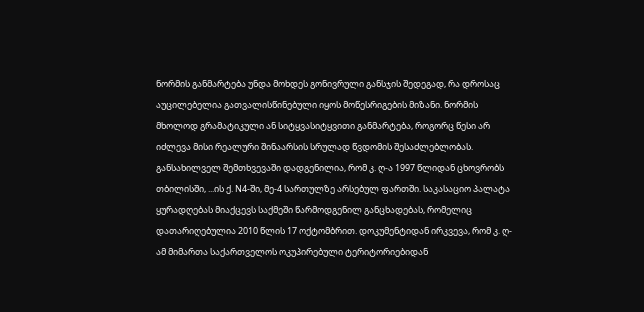ნორმის განმარტება უნდა მოხდეს გონივრული განსჯის შედეგად, რა დროსაც აუცილებელია გათვალისწინებული იყოს მოწესრიგების მიზანი. ნორმის მხოლოდ გრამატიკული ან სიტყვასიტყვითი განმარტება, როგორც წესი არ იძლევა მისი რეალური შინაარსის სრულად წვდომის შესაძლებლობას.
განსახილველ შემთხვევაში დადგენილია, რომ კ. ღ-ა 1997 წლიდან ცხოვრობს თბილისში, ...ის ქ. N4-ში, მე-4 სართულზე არსებულ ფართში. საკასაციო პალატა ყურადღებას მიაქცევს საქმეში წარმოდგენილ განცხადებას, რომელიც დათარიღებულია 2010 წლის 17 ოქტომბრით. დოკუმენტიდან ირკვევა, რომ კ. ღ-ამ მიმართა საქართველოს ოკუპირებული ტერიტორიებიდან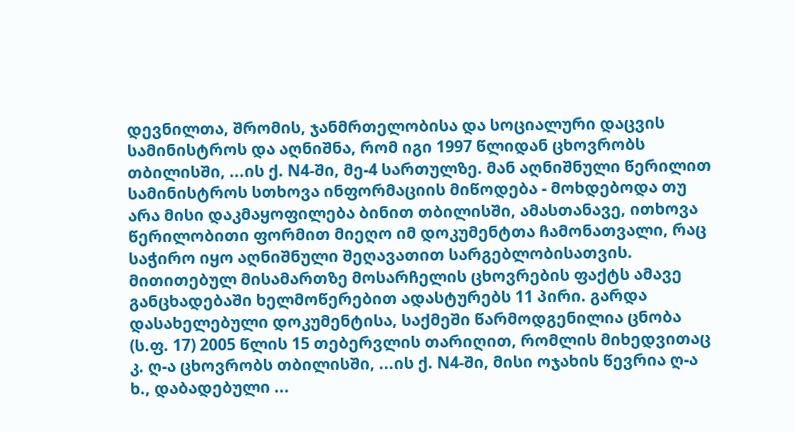დევნილთა, შრომის, ჯანმრთელობისა და სოციალური დაცვის სამინისტროს და აღნიშნა, რომ იგი 1997 წლიდან ცხოვრობს თბილისში, ...ის ქ. N4-ში, მე-4 სართულზე. მან აღნიშნული წერილით სამინისტროს სთხოვა ინფორმაციის მიწოდება - მოხდებოდა თუ არა მისი დაკმაყოფილება ბინით თბილისში, ამასთანავე, ითხოვა წერილობითი ფორმით მიეღო იმ დოკუმენტთა ჩამონათვალი, რაც საჭირო იყო აღნიშნული შეღავათით სარგებლობისათვის. მითითებულ მისამართზე მოსარჩელის ცხოვრების ფაქტს ამავე განცხადებაში ხელმოწერებით ადასტურებს 11 პირი. გარდა დასახელებული დოკუმენტისა, საქმეში წარმოდგენილია ცნობა (ს.ფ. 17) 2005 წლის 15 თებერვლის თარიღით, რომლის მიხედვითაც კ. ღ-ა ცხოვრობს თბილისში, ...ის ქ. N4-ში, მისი ოჯახის წევრია ღ-ა ხ., დაბადებული ...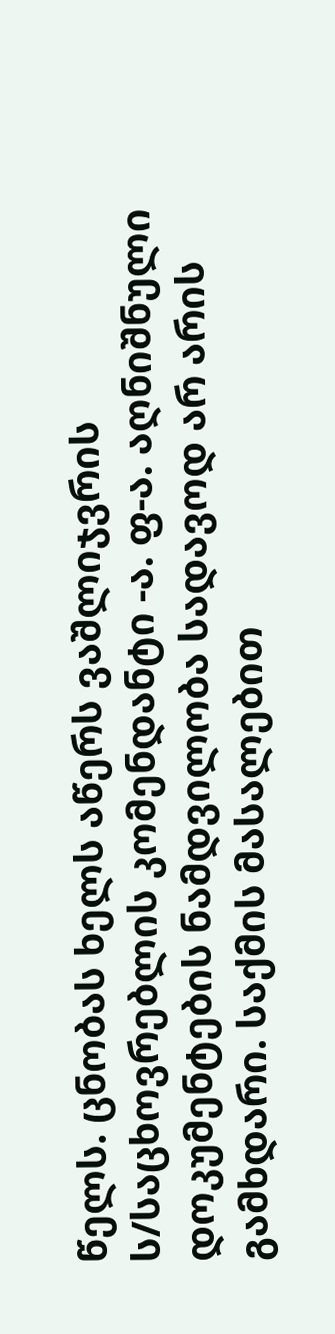წელს. ცნობას ხელს აწერს ვაშლიჯვრის ს/საცხოვრებლის კომენდანტი -ა. ფ-ა. აღნიშნული დოკუმენტების ნამდვილობა სადავოდ არ არის გამხდარი. საქმის მასალებით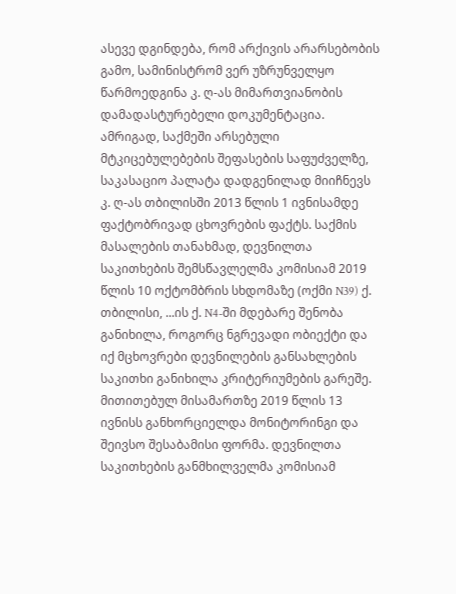ასევე დგინდება, რომ არქივის არარსებობის გამო, სამინისტრომ ვერ უზრუნველყო წარმოედგინა კ. ღ-ას მიმართვიანობის დამადასტურებელი დოკუმენტაცია.
ამრიგად, საქმეში არსებული მტკიცებულებების შეფასების საფუძველზე, საკასაციო პალატა დადგენილად მიიჩნევს კ. ღ-ას თბილისში 2013 წლის 1 ივნისამდე ფაქტობრივად ცხოვრების ფაქტს. საქმის მასალების თანახმად, დევნილთა საკითხების შემსწავლელმა კომისიამ 2019 წლის 10 ოქტომბრის სხდომაზე (ოქმი N39) ქ. თბილისი, ...ის ქ. N4-ში მდებარე შენობა განიხილა, როგორც ნგრევადი ობიექტი და იქ მცხოვრები დევნილების განსახლების საკითხი განიხილა კრიტერიუმების გარეშე. მითითებულ მისამართზე 2019 წლის 13 ივნისს განხორციელდა მონიტორინგი და შეივსო შესაბამისი ფორმა. დევნილთა საკითხების განმხილველმა კომისიამ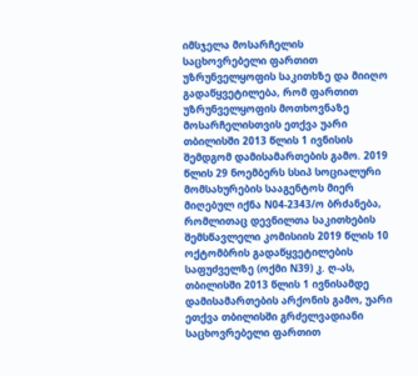იმსჯელა მოსარჩელის საცხოვრებელი ფართით უზრუნველყოფის საკითხზე და მიიღო გადაწყვეტილება, რომ ფართით უზრუნველყოფის მოთხოვნაზე მოსარჩელისთვის ეთქვა უარი თბილისში 2013 წლის 1 ივნისის შემდგომ დამისამართების გამო. 2019 წლის 29 ნოემბერს სსიპ სოციალური მომსახურების სააგენტოს მიერ მიღებულ იქნა N04-2343/ო ბრძანება, რომლითაც დევნილთა საკითხების შემსწავლელი კომისიის 2019 წლის 10 ოქტომბრის გადაწყვეტილების საფუძველზე (ოქმი N39) კ. ღ-ას, თბილისში 2013 წლის 1 ივნისამდე დამისამართების არქონის გამო, უარი ეთქვა თბილისში გრძელვადიანი საცხოვრებელი ფართით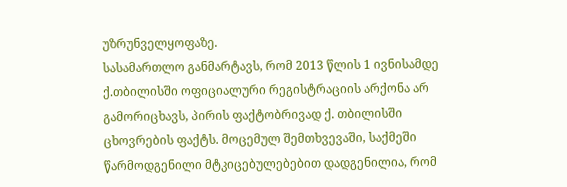უზრუნველყოფაზე.
სასამართლო განმარტავს, რომ 2013 წლის 1 ივნისამდე ქ.თბილისში ოფიციალური რეგისტრაციის არქონა არ გამორიცხავს, პირის ფაქტობრივად ქ. თბილისში ცხოვრების ფაქტს. მოცემულ შემთხვევაში, საქმეში წარმოდგენილი მტკიცებულებებით დადგენილია, რომ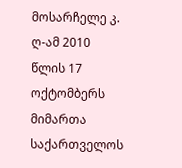მოსარჩელე კ. ღ-ამ 2010 წლის 17 ოქტომბერს მიმართა საქართველოს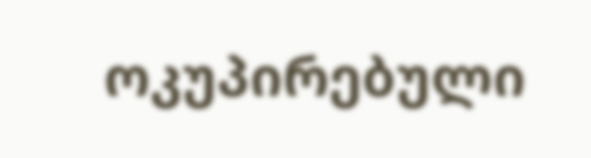ოკუპირებული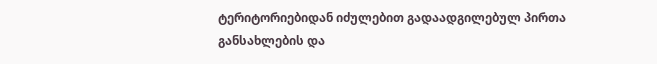ტერიტორიებიდან იძულებით გადაადგილებულ პირთა განსახლების და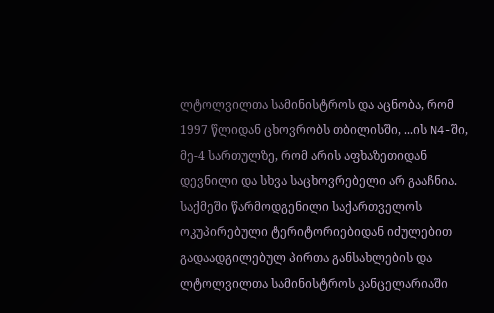ლტოლვილთა სამინისტროს და აცნობა, რომ 1997 წლიდან ცხოვრობს თბილისში, ...ის N4-ში, მე-4 სართულზე, რომ არის აფხაზეთიდან დევნილი და სხვა საცხოვრებელი არ გააჩნია. საქმეში წარმოდგენილი საქართველოს ოკუპირებული ტერიტორიებიდან იძულებით გადაადგილებულ პირთა განსახლების და ლტოლვილთა სამინისტროს კანცელარიაში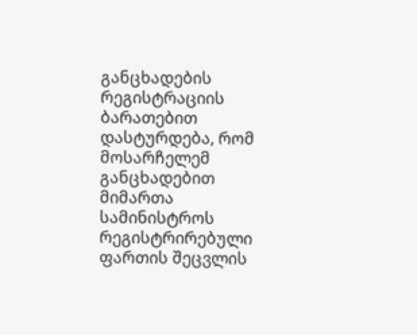განცხადების რეგისტრაციის ბარათებით დასტურდება, რომ მოსარჩელემ განცხადებით მიმართა სამინისტროს რეგისტრირებული ფართის შეცვლის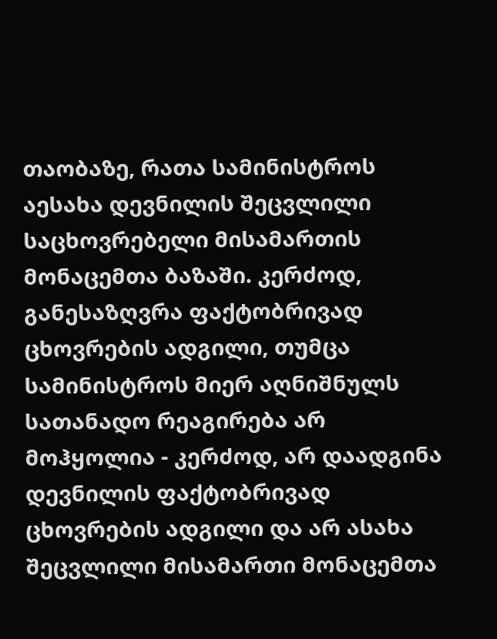თაობაზე, რათა სამინისტროს აესახა დევნილის შეცვლილი საცხოვრებელი მისამართის მონაცემთა ბაზაში. კერძოდ, განესაზღვრა ფაქტობრივად ცხოვრების ადგილი, თუმცა სამინისტროს მიერ აღნიშნულს სათანადო რეაგირება არ მოჰყოლია - კერძოდ, არ დაადგინა დევნილის ფაქტობრივად ცხოვრების ადგილი და არ ასახა შეცვლილი მისამართი მონაცემთა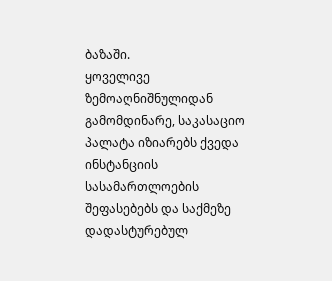ბაზაში.
ყოველივე ზემოაღნიშნულიდან გამომდინარე, საკასაციო პალატა იზიარებს ქვედა ინსტანციის სასამართლოების შეფასებებს და საქმეზე დადასტურებულ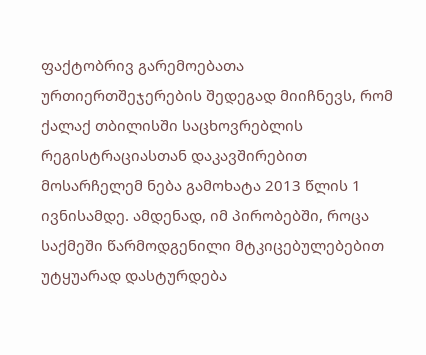ფაქტობრივ გარემოებათა ურთიერთშეჯერების შედეგად მიიჩნევს, რომ ქალაქ თბილისში საცხოვრებლის რეგისტრაციასთან დაკავშირებით მოსარჩელემ ნება გამოხატა 2013 წლის 1 ივნისამდე. ამდენად, იმ პირობებში, როცა საქმეში წარმოდგენილი მტკიცებულებებით უტყუარად დასტურდება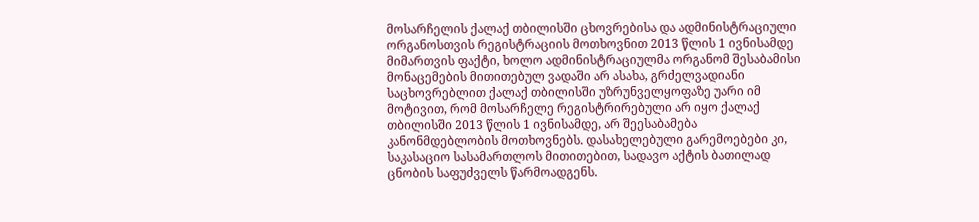მოსარჩელის ქალაქ თბილისში ცხოვრებისა და ადმინისტრაციული ორგანოსთვის რეგისტრაციის მოთხოვნით 2013 წლის 1 ივნისამდე მიმართვის ფაქტი, ხოლო ადმინისტრაციულმა ორგანომ შესაბამისი მონაცემების მითითებულ ვადაში არ ასახა, გრძელვადიანი საცხოვრებლით ქალაქ თბილისში უზრუნველყოფაზე უარი იმ მოტივით, რომ მოსარჩელე რეგისტრირებული არ იყო ქალაქ თბილისში 2013 წლის 1 ივნისამდე, არ შეესაბამება კანონმდებლობის მოთხოვნებს. დასახელებული გარემოებები კი, საკასაციო სასამართლოს მითითებით, სადავო აქტის ბათილად ცნობის საფუძველს წარმოადგენს.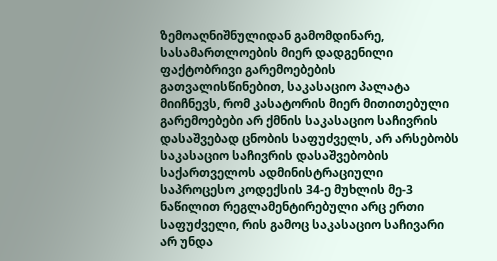ზემოაღნიშნულიდან გამომდინარე, სასამართლოების მიერ დადგენილი ფაქტობრივი გარემოებების გათვალისწინებით, საკასაციო პალატა მიიჩნევს, რომ კასატორის მიერ მითითებული გარემოებები არ ქმნის საკასაციო საჩივრის დასაშვებად ცნობის საფუძველს, არ არსებობს საკასაციო საჩივრის დასაშვებობის საქართველოს ადმინისტრაციული საპროცესო კოდექსის 34-ე მუხლის მე-3 ნაწილით რეგლამენტირებული არც ერთი საფუძველი, რის გამოც საკასაციო საჩივარი არ უნდა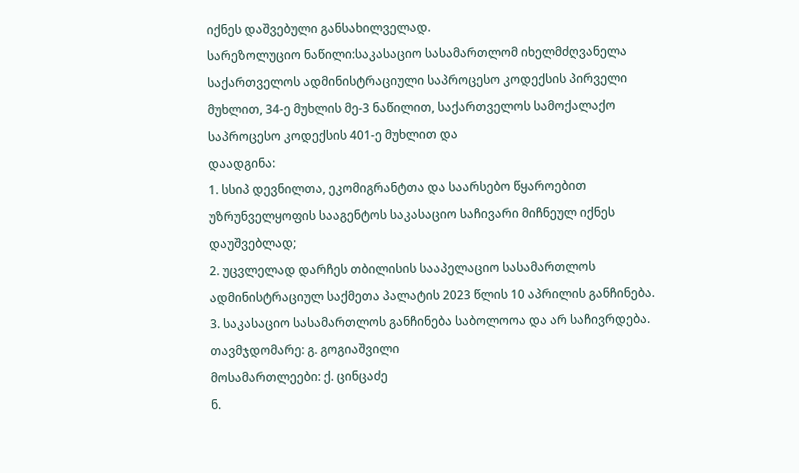იქნეს დაშვებული განსახილველად.
სარეზოლუციო ნაწილი:საკასაციო სასამართლომ იხელმძღვანელა საქართველოს ადმინისტრაციული საპროცესო კოდექსის პირველი მუხლით, 34-ე მუხლის მე-3 ნაწილით, საქართველოს სამოქალაქო საპროცესო კოდექსის 401-ე მუხლით და
დაადგინა:
1. სსიპ დევნილთა, ეკომიგრანტთა და საარსებო წყაროებით უზრუნველყოფის სააგენტოს საკასაციო საჩივარი მიჩნეულ იქნეს დაუშვებლად;
2. უცვლელად დარჩეს თბილისის სააპელაციო სასამართლოს ადმინისტრაციულ საქმეთა პალატის 2023 წლის 10 აპრილის განჩინება.
3. საკასაციო სასამართლოს განჩინება საბოლოოა და არ საჩივრდება.
თავმჯდომარე: გ. გოგიაშვილი
მოსამართლეები: ქ. ცინცაძე
ნ.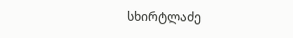სხირტლაძე